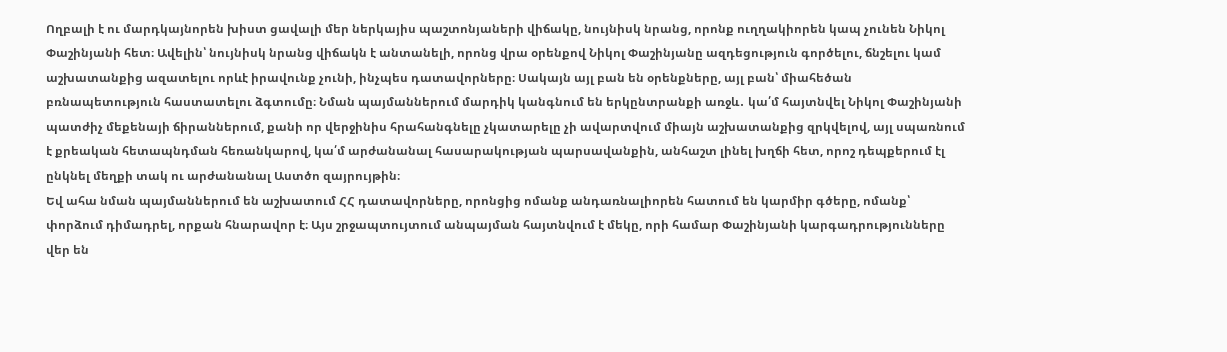Ողբալի է ու մարդկայնորեն խիստ ցավալի մեր ներկայիս պաշտոնյաների վիճակը, նույնիսկ նրանց, որոնք ուղղակիորեն կապ չունեն Նիկոլ Փաշինյանի հետ։ Ավելին՝ նույնիսկ նրանց վիճակն է անտանելի, որոնց վրա օրենքով Նիկոլ Փաշինյանը ազդեցություն գործելու, ճնշելու կամ աշխատանքից ազատելու որևէ իրավունք չունի, ինչպես դատավորները։ Սակայն այլ բան են օրենքները, այլ բան՝ միահեծան բռնապետություն հաստատելու ձգտումը։ Նման պայմաններում մարդիկ կանգնում են երկընտրանքի առջև․ կա՛մ հայտնվել Նիկոլ Փաշինյանի պատժիչ մեքենայի ճիրաններում, քանի որ վերջինիս հրահանգնելը չկատարելը չի ավարտվում միայն աշխատանքից զրկվելով, այլ սպառնում է քրեական հետապնդման հեռանկարով, կա՛մ արժանանալ հասարակության պարսավանքին, անհաշտ լինել խղճի հետ, որոշ դեպքերում էլ ընկնել մեղքի տակ ու արժանանալ Աստծո զայրույթին։
Եվ ահա նման պայմաններում են աշխատում ՀՀ դատավորները, որոնցից ոմանք անդառնալիորեն հատում են կարմիր գծերը, ոմանք՝ փորձում դիմադրել, որքան հնարավոր է։ Այս շրջապտույտում անպայման հայտնվում է մեկը, որի համար Փաշինյանի կարգադրությունները վեր են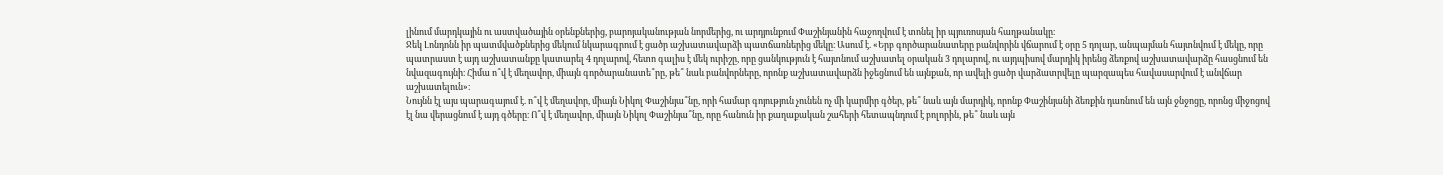լինում մարդկային ու աստվածային օրենքներից, բարոյականության նորմերից, ու արդյունքում Փաշինյանին հաջողվում է տոնել իր պյուռոսյան հաղթանակը։
Ջեկ Լոնդոնն իր պատմվածքներից մեկում նկարագրում է ցածր աշխատավարձի պատճառներից մեկը։ Ասում է. «Երբ գործարանատերը բանվորին վճարում է օրը 5 դոլար, անպայման հայտնվում է մեկը, որը պատրաստ է այդ աշխատանքը կատարել 4 դոլարով, հետո գալիս է մեկ ուրիշը, որը ցանկություն է հայտնում աշխատել օրական 3 դոլարով, ու այդպիսով մարդիկ իրենց ձեռքով աշխատավարձը հասցնում են նվազագույնի։ Հիմա ո՞վ է մեղավոր, միայն գործարանատե՞րը, թե՞ նաև բանվորները, որոնք աշխատավարձն իջեցնում են այնքան, որ ավելի ցածր վարձատրվելը պարզապես հավասարվում է անվճար աշխատելուն»։
Նույնն էլ այս պարագայում է. ո՞վ է մեղավոր, միայն Նիկոլ Փաշինյա՞նը, որի համար գոյություն չունեն ոչ մի կարմիր գծեր, թե՞ նաև այն մարդիկ, որոնք Փաշինյանի ձեռքին դառնում են այն ջնջոցը, որոնց միջոցով էլ նա վերացնում է այդ գծերը։ Ո՞վ է մեղավոր, միայն Նիկոլ Փաշինյա՞նը, որը հանուն իր քաղաքական շահերի հետապնդում է բոլորին, թե՞ նաև այն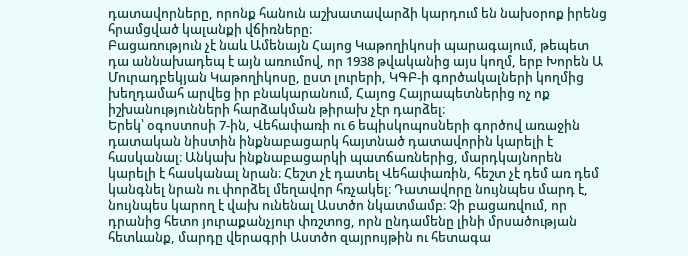դատավորները, որոնք հանուն աշխատավարձի կարդում են նախօրոք իրենց հրամցված կալանքի վճիռները։
Բացառություն չէ նաև Ամենայն Հայոց Կաթողիկոսի պարագայում, թեպետ դա աննախադեպ է այն առումով, որ 1938 թվականից այս կողմ, երբ Խորեն Ա Մուրադբեկյան Կաթողիկոսը, ըստ լուրերի, ԿԳԲ-ի գործակալների կողմից խեղդամահ արվեց իր բնակարանում, Հայոց Հայրապետներից ոչ ոք իշխանությունների հարձակման թիրախ չէր դարձել։
Երեկ՝ օգոստոսի 7-ին, Վեհափառի ու 6 եպիսկոպոսների գործով առաջին դատական նիստին ինքնաբացարկ հայտնած դատավորին կարելի է հասկանալ։ Անկախ ինքնաբացարկի պատճառներից, մարդկայնորեն կարելի է հասկանալ նրան։ Հեշտ չէ դատել Վեհափառին, հեշտ չէ դեմ առ դեմ կանգնել նրան ու փորձել մեղավոր հռչակել։ Դատավորը նույնպես մարդ է, նույնպես կարող է վախ ունենալ Աստծո նկատմամբ։ Չի բացառվում, որ դրանից հետո յուրաքանչյուր փռշտոց, որն ընդամենը լինի մրսածության հետևանք, մարդը վերագրի Աստծո զայրույթին ու հետագա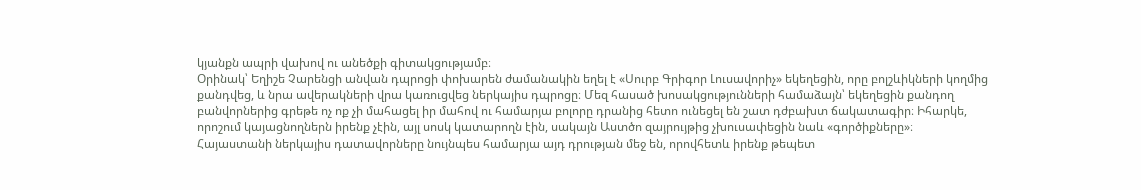կյանքն ապրի վախով ու անեծքի գիտակցությամբ։
Օրինակ՝ Եղիշե Չարենցի անվան դպրոցի փոխարեն ժամանակին եղել է «Սուրբ Գրիգոր Լուսավորիչ» եկեղեցին, որը բոլշևիկների կողմից քանդվեց, և նրա ավերակների վրա կառուցվեց ներկայիս դպրոցը։ Մեզ հասած խոսակցությունների համաձայն՝ եկեղեցին քանդող բանվորներից գրեթե ոչ ոք չի մահացել իր մահով ու համարյա բոլորը դրանից հետո ունեցել են շատ դժբախտ ճակատագիր։ Իհարկե, որոշում կայացնողներն իրենք չէին, այլ սոսկ կատարողն էին, սակայն Աստծո զայրույթից չխուսափեցին նաև «գործիքները»։
Հայաստանի ներկայիս դատավորները նույնպես համարյա այդ դրության մեջ են, որովհետև իրենք թեպետ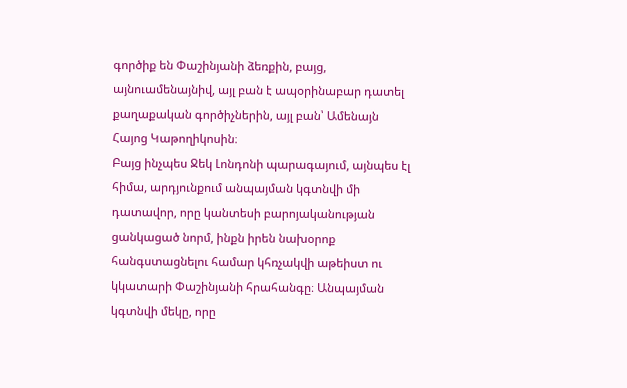գործիք են Փաշինյանի ձեռքին, բայց, այնուամենայնիվ, այլ բան է ապօրինաբար դատել քաղաքական գործիչներին, այլ բան՝ Ամենայն Հայոց Կաթողիկոսին։
Բայց ինչպես Ջեկ Լոնդոնի պարագայում, այնպես էլ հիմա, արդյունքում անպայման կգտնվի մի դատավոր, որը կանտեսի բարոյականության ցանկացած նորմ, ինքն իրեն նախօրոք հանգստացնելու համար կհռչակվի աթեիստ ու կկատարի Փաշինյանի հրահանգը։ Անպայման կգտնվի մեկը, որը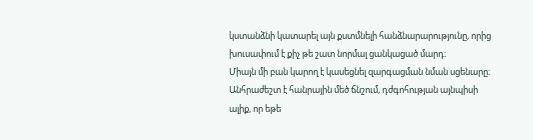կստանձնի կատարել այն քստմնելի հանձնարարությունը, որից խուսափում է քիչ թե շատ նորմալ ցանկացած մարդ։
Միայն մի բան կարող է կասեցնել զարգացման նման սցենարը։ Անհրաժեշտ է հանրային մեծ ճնշում, դժգոհության այնպիսի ալիք, որ եթե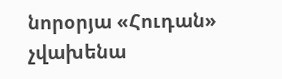նորօրյա «Հուդան» չվախենա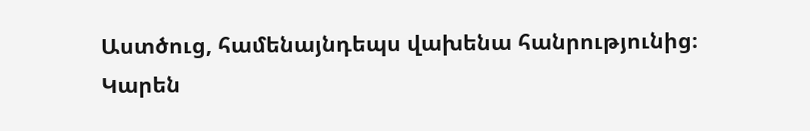Աստծուց, համենայնդեպս վախենա հանրությունից։
Կարեն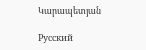Կարապետյան

Русский